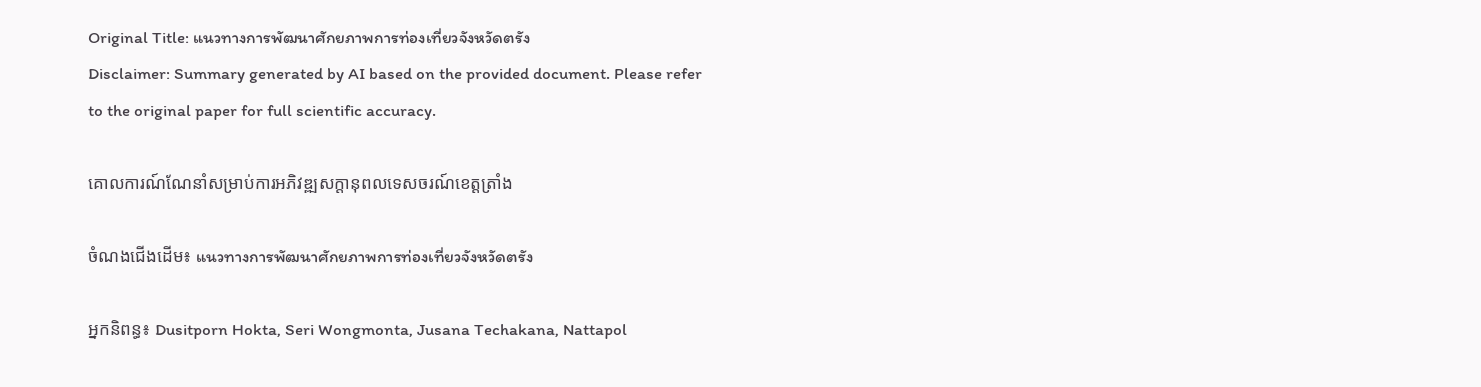Original Title: แนวทางการพัฒนาศักยภาพการท่องเที่ยวจังหวัดตรัง
Disclaimer: Summary generated by AI based on the provided document. Please refer to the original paper for full scientific accuracy.

គោលការណ៍ណែនាំសម្រាប់ការអភិវឌ្ឍសក្តានុពលទេសចរណ៍ខេត្តត្រាំង

ចំណងជើងដើម៖ แนวทางการพัฒนาศักยภาพการท่องเที่ยวจังหวัดตรัง

អ្នកនិពន្ធ៖ Dusitporn Hokta, Seri Wongmonta, Jusana Techakana, Nattapol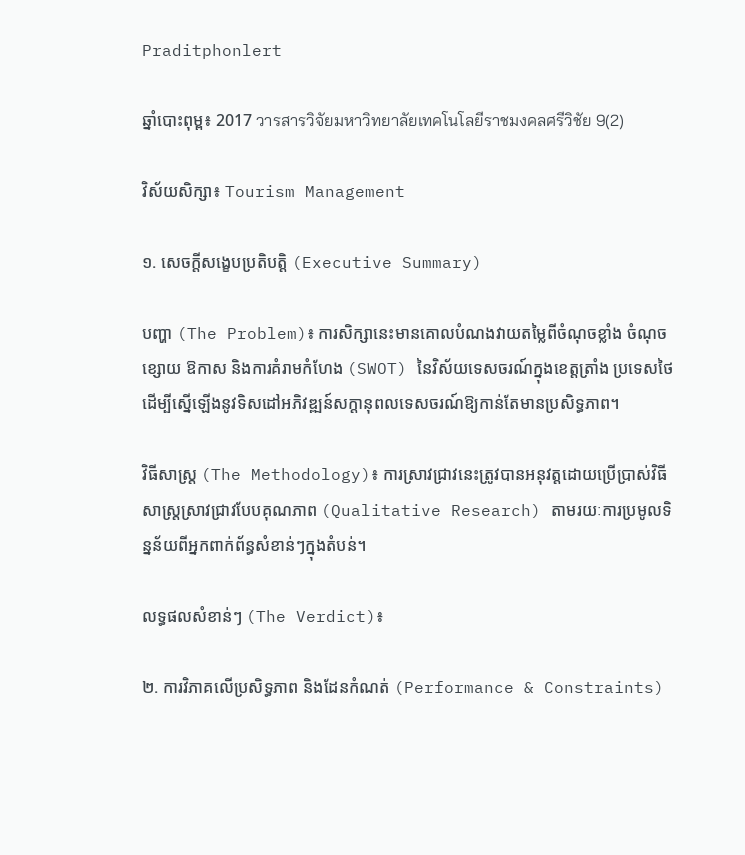Praditphonlert

ឆ្នាំបោះពុម្ព៖ 2017 วารสารวิจัยมหาวิทยาลัยเทคโนโลยีราชมงคลศรีวิชัย 9(2)

វិស័យសិក្សា៖ Tourism Management

១. សេចក្តីសង្ខេបប្រតិបត្តិ (Executive Summary)

បញ្ហា (The Problem)៖ ការសិក្សានេះមានគោលបំណងវាយតម្លៃពីចំណុចខ្លាំង ចំណុចខ្សោយ ឱកាស និងការគំរាមកំហែង (SWOT) នៃវិស័យទេសចរណ៍ក្នុងខេត្តត្រាំង ប្រទេសថៃ ដើម្បីស្នើឡើងនូវទិសដៅអភិវឌ្ឍន៍សក្តានុពលទេសចរណ៍ឱ្យកាន់តែមានប្រសិទ្ធភាព។

វិធីសាស្ត្រ (The Methodology)៖ ការស្រាវជ្រាវនេះត្រូវបានអនុវត្តដោយប្រើប្រាស់វិធីសាស្ត្រស្រាវជ្រាវបែបគុណភាព (Qualitative Research) តាមរយៈការប្រមូលទិន្នន័យពីអ្នកពាក់ព័ន្ធសំខាន់ៗក្នុងតំបន់។

លទ្ធផលសំខាន់ៗ (The Verdict)៖

២. ការវិភាគលើប្រសិទ្ធភាព និងដែនកំណត់ (Performance & Constraints)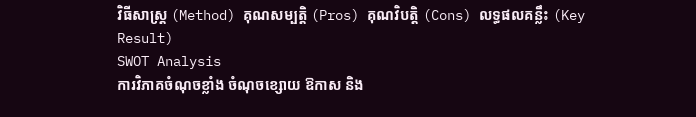វិធីសាស្ត្រ (Method) គុណសម្បត្តិ (Pros) គុណវិបត្តិ (Cons) លទ្ធផលគន្លឹះ (Key Result)
SWOT Analysis
ការវិភាគចំណុចខ្លាំង ចំណុចខ្សោយ ឱកាស និង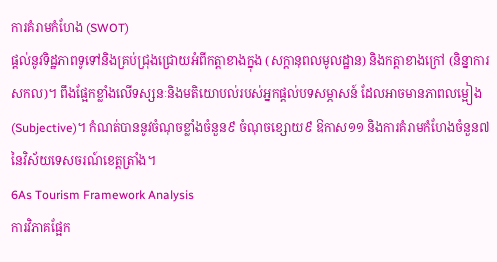ការគំរាមកំហែង (SWOT)
ផ្តល់នូវទិដ្ឋភាពទូទៅនិងគ្រប់ជ្រុងជ្រោយអំពីកត្តាខាងក្នុង (សក្តានុពលមូលដ្ឋាន) និងកត្តាខាងក្រៅ (និន្នាការសកល)។ ពឹងផ្អែកខ្លាំងលើទស្សនៈនិងមតិយោបល់របស់អ្នកផ្តល់បទសម្ភាសន៍ ដែលអាចមានភាពលម្អៀង (Subjective)។ កំណត់បាននូវចំណុចខ្លាំងចំនួន៩ ចំណុចខ្សោយ៩ ឱកាស១១ និងការគំរាមកំហែងចំនួន៧ នៃវិស័យទេសចរណ៍ខេត្តត្រាំង។
6As Tourism Framework Analysis
ការវិភាគផ្អែក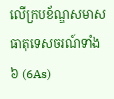លើក្របខ័ណ្ឌសមាសធាតុទេសចរណ៍ទាំង៦ (6As)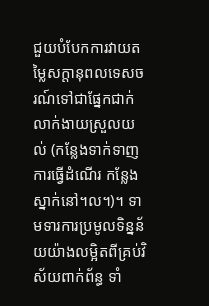ជួយបំបែកការវាយតម្លៃសក្តានុពលទេសចរណ៍ទៅជាផ្នែកជាក់លាក់ងាយស្រួលយល់ (កន្លែងទាក់ទាញ ការធ្វើដំណើរ កន្លែងស្នាក់នៅ។ល។)។ ទាមទារការប្រមូលទិន្នន័យយ៉ាងលម្អិតពីគ្រប់វិស័យពាក់ព័ន្ធ ទាំ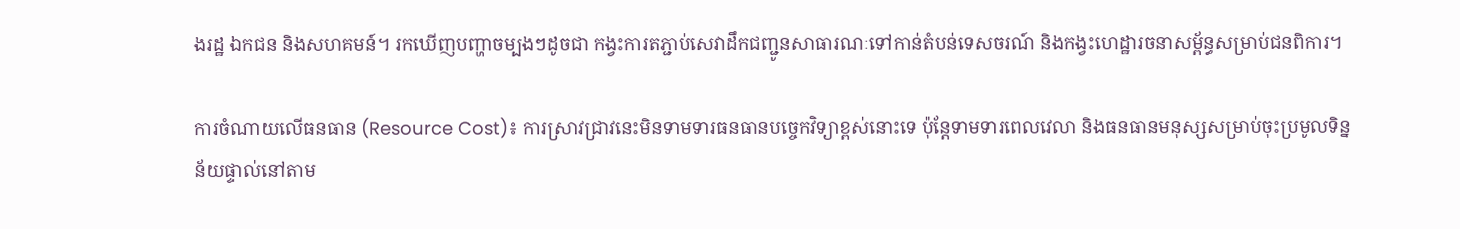ងរដ្ឋ ឯកជន និងសហគមន៍។ រកឃើញបញ្ហាចម្បងៗដូចជា កង្វះការតភ្ជាប់សេវាដឹកជញ្ជូនសាធារណៈទៅកាន់តំបន់ទេសចរណ៍ និងកង្វះហេដ្ឋារចនាសម្ព័ន្ធសម្រាប់ជនពិការ។

ការចំណាយលើធនធាន (Resource Cost)៖ ការស្រាវជ្រាវនេះមិនទាមទារធនធានបច្ចេកវិទ្យាខ្ពស់នោះទេ ប៉ុន្តែទាមទារពេលវេលា និងធនធានមនុស្សសម្រាប់ចុះប្រមូលទិន្នន័យផ្ទាល់នៅតាម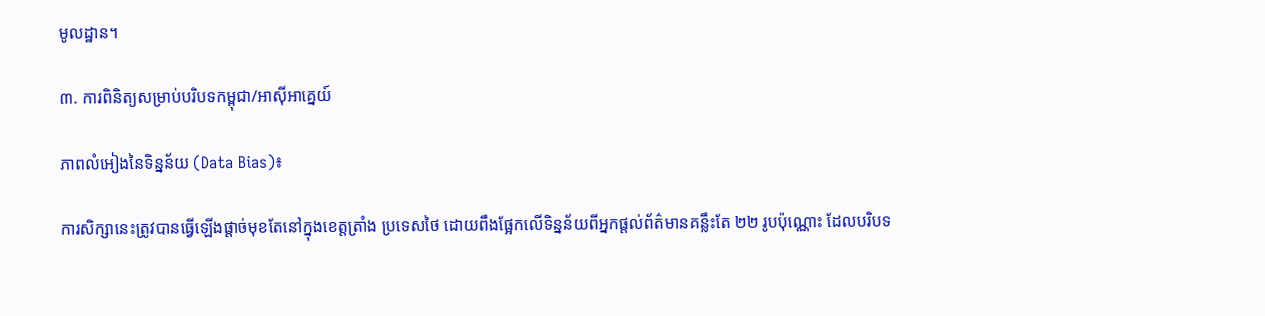មូលដ្ឋាន។

៣. ការពិនិត្យសម្រាប់បរិបទកម្ពុជា/អាស៊ីអាគ្នេយ៍

ភាពលំអៀងនៃទិន្នន័យ (Data Bias)៖

ការសិក្សានេះត្រូវបានធ្វើឡើងផ្តាច់មុខតែនៅក្នុងខេត្តត្រាំង ប្រទេសថៃ ដោយពឹងផ្អែកលើទិន្នន័យពីអ្នកផ្តល់ព័ត៌មានគន្លឹះតែ ២២ រូបប៉ុណ្ណោះ ដែលបរិបទ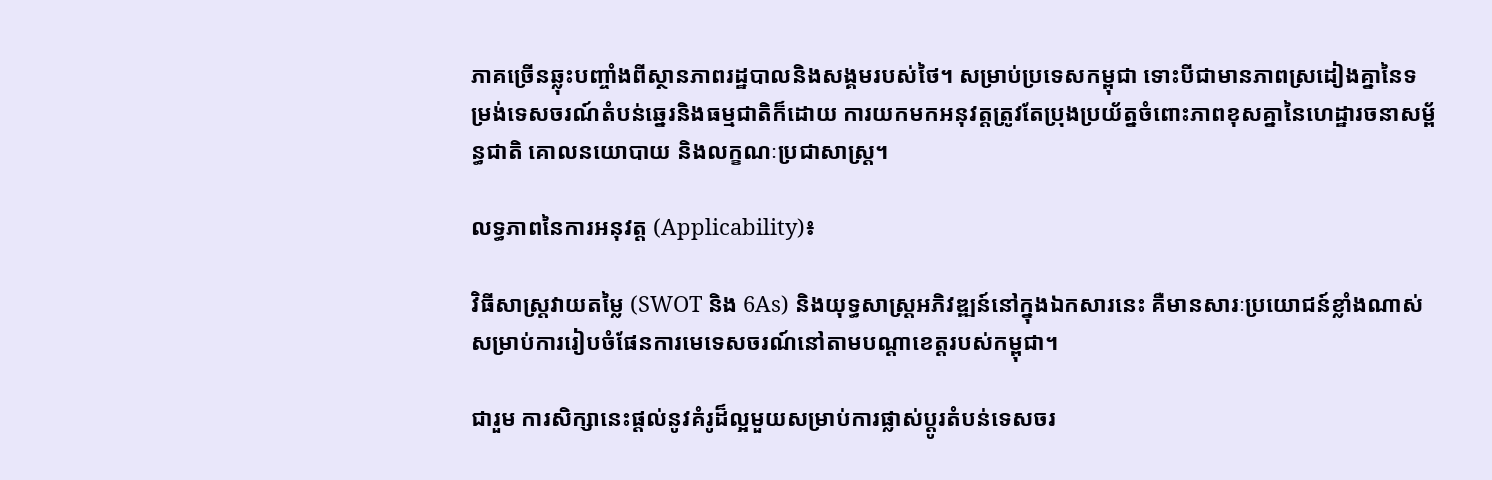ភាគច្រើនឆ្លុះបញ្ចាំងពីស្ថានភាពរដ្ឋបាលនិងសង្គមរបស់ថៃ។ សម្រាប់ប្រទេសកម្ពុជា ទោះបីជាមានភាពស្រដៀងគ្នានៃទម្រង់ទេសចរណ៍តំបន់ឆ្នេរនិងធម្មជាតិក៏ដោយ ការយកមកអនុវត្តត្រូវតែប្រុងប្រយ័ត្នចំពោះភាពខុសគ្នានៃហេដ្ឋារចនាសម្ព័ន្ធជាតិ គោលនយោបាយ និងលក្ខណៈប្រជាសាស្ត្រ។

លទ្ធភាពនៃការអនុវត្ត (Applicability)៖

វិធីសាស្ត្រវាយតម្លៃ (SWOT និង 6As) និងយុទ្ធសាស្ត្រអភិវឌ្ឍន៍នៅក្នុងឯកសារនេះ គឺមានសារៈប្រយោជន៍ខ្លាំងណាស់សម្រាប់ការរៀបចំផែនការមេទេសចរណ៍នៅតាមបណ្តាខេត្តរបស់កម្ពុជា។

ជារួម ការសិក្សានេះផ្តល់នូវគំរូដ៏ល្អមួយសម្រាប់ការផ្លាស់ប្តូរតំបន់ទេសចរ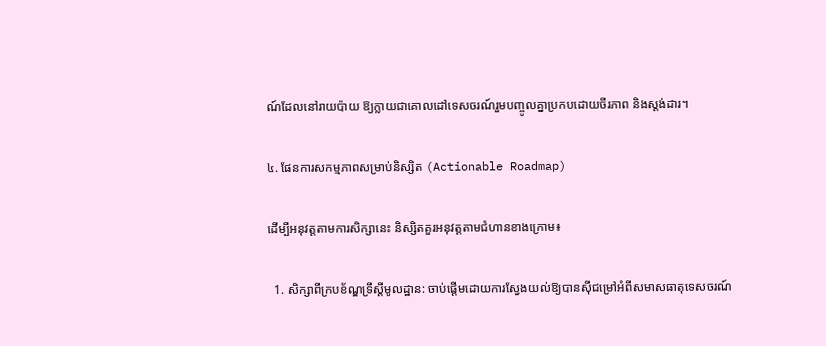ណ៍ដែលនៅរាយប៉ាយ ឱ្យក្លាយជាគោលដៅទេសចរណ៍រួមបញ្ចូលគ្នាប្រកបដោយចីរភាព និងស្តង់ដារ។

៤. ផែនការសកម្មភាពសម្រាប់និស្សិត (Actionable Roadmap)

ដើម្បីអនុវត្តតាមការសិក្សានេះ និស្សិតគួរអនុវត្តតាមជំហានខាងក្រោម៖

  1. សិក្សាពីក្របខ័ណ្ឌទ្រឹស្តីមូលដ្ឋាន: ចាប់ផ្តើមដោយការស្វែងយល់ឱ្យបានស៊ីជម្រៅអំពីសមាសធាតុទេសចរណ៍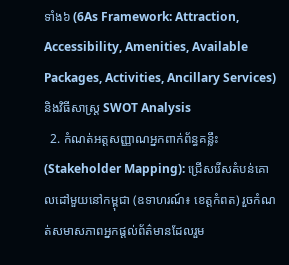ទាំង៦ (6As Framework: Attraction, Accessibility, Amenities, Available Packages, Activities, Ancillary Services) និងវិធីសាស្ត្រ SWOT Analysis
  2. កំណត់អត្តសញ្ញាណអ្នកពាក់ព័ន្ធគន្លឹះ (Stakeholder Mapping): ជ្រើសរើសតំបន់គោលដៅមួយនៅកម្ពុជា (ឧទាហរណ៍៖ ខេត្តកំពត) រួចកំណត់សមាសភាពអ្នកផ្តល់ព័ត៌មានដែលរួម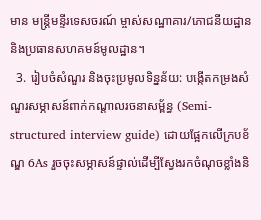មាន មន្ត្រីមន្ទីរទេសចរណ៍ ម្ចាស់សណ្ឋាគារ/ភោជនីយដ្ឋាន និងប្រធានសហគមន៍មូលដ្ឋាន។
  3. រៀបចំសំណួរ និងចុះប្រមូលទិន្នន័យ: បង្កើតកម្រងសំណួរសម្ភាសន៍ពាក់កណ្តាលរចនាសម្ព័ន្ធ (Semi-structured interview guide) ដោយផ្អែកលើក្របខ័ណ្ឌ 6As រួចចុះសម្ភាសន៍ផ្ទាល់ដើម្បីស្វែងរកចំណុចខ្លាំងនិ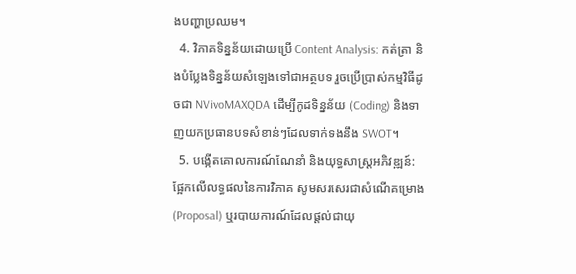ងបញ្ហាប្រឈម។
  4. វិភាគទិន្នន័យដោយប្រើ Content Analysis: កត់ត្រា និងបំប្លែងទិន្នន័យសំឡេងទៅជាអត្ថបទ រួចប្រើប្រាស់កម្មវិធីដូចជា NVivoMAXQDA ដើម្បីកូដទិន្នន័យ (Coding) និងទាញយកប្រធានបទសំខាន់ៗដែលទាក់ទងនឹង SWOT។
  5. បង្កើតគោលការណ៍ណែនាំ និងយុទ្ធសាស្ត្រអភិវឌ្ឍន៍: ផ្អែកលើលទ្ធផលនៃការវិភាគ សូមសរសេរជាសំណើគម្រោង (Proposal) ឬរបាយការណ៍ដែលផ្តល់ជាយុ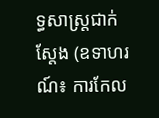ទ្ធសាស្ត្រជាក់ស្តែង (ឧទាហរណ៍៖ ការកែល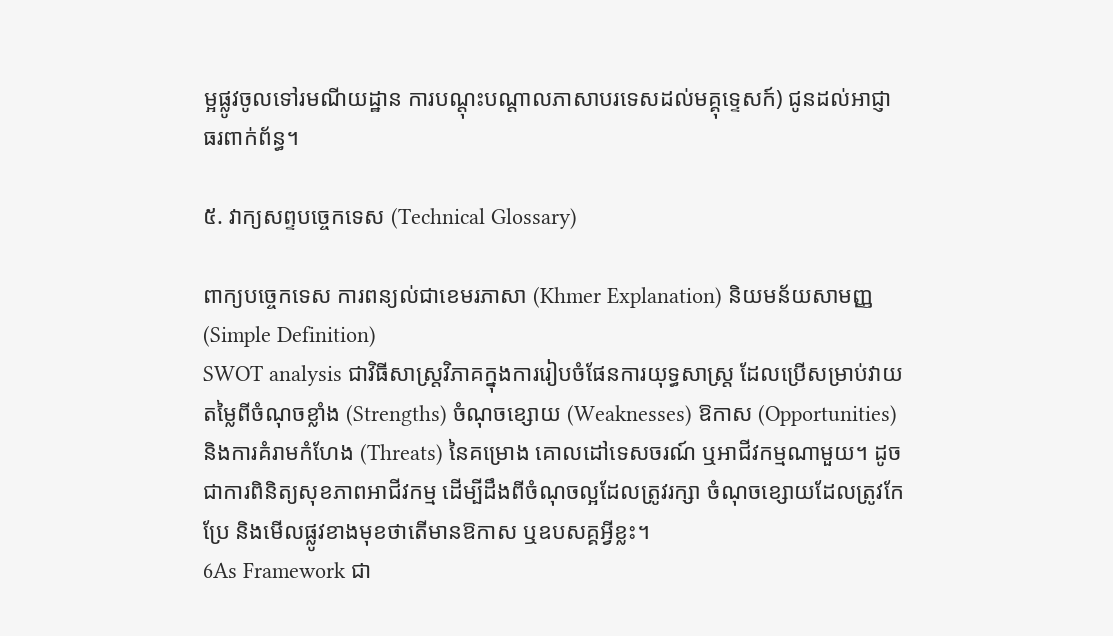ម្អផ្លូវចូលទៅរមណីយដ្ឋាន ការបណ្តុះបណ្តាលភាសាបរទេសដល់មគ្គុទ្ទេសក៍) ជូនដល់អាជ្ញាធរពាក់ព័ន្ធ។

៥. វាក្យសព្ទបច្ចេកទេស (Technical Glossary)

ពាក្យបច្ចេកទេស ការពន្យល់ជាខេមរភាសា (Khmer Explanation) និយមន័យសាមញ្ញ (Simple Definition)
SWOT analysis ជាវិធីសាស្ត្រវិភាគក្នុងការរៀបចំផែនការយុទ្ធសាស្ត្រ ដែលប្រើសម្រាប់វាយតម្លៃពីចំណុចខ្លាំង (Strengths) ចំណុចខ្សោយ (Weaknesses) ឱកាស (Opportunities) និងការគំរាមកំហែង (Threats) នៃគម្រោង គោលដៅទេសចរណ៍ ឬអាជីវកម្មណាមួយ។ ដូចជាការពិនិត្យសុខភាពអាជីវកម្ម ដើម្បីដឹងពីចំណុចល្អដែលត្រូវរក្សា ចំណុចខ្សោយដែលត្រូវកែប្រែ និងមើលផ្លូវខាងមុខថាតើមានឱកាស ឬឧបសគ្គអ្វីខ្លះ។
6As Framework ជា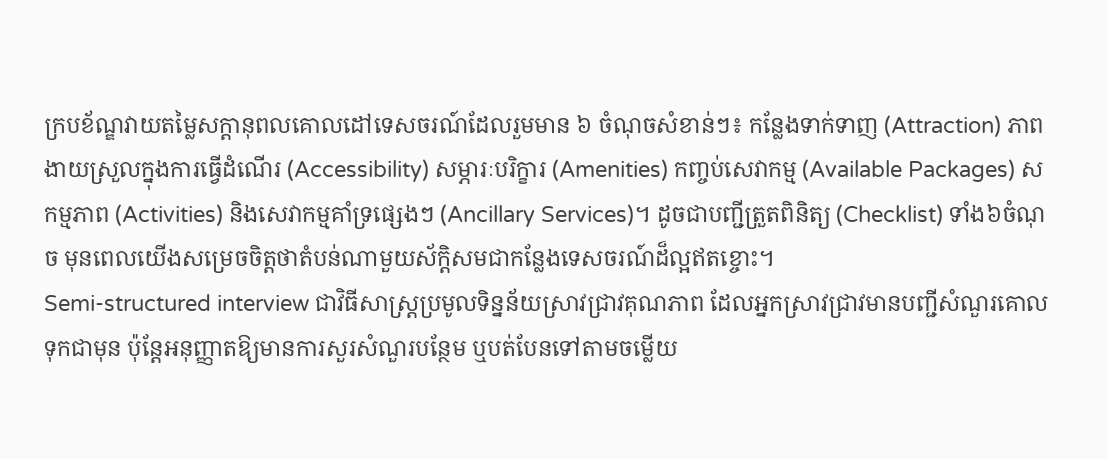ក្របខ័ណ្ឌវាយតម្លៃសក្តានុពលគោលដៅទេសចរណ៍ដែលរួមមាន ៦ ចំណុចសំខាន់ៗ៖ កន្លែងទាក់ទាញ (Attraction) ភាពងាយស្រួលក្នុងការធ្វើដំណើរ (Accessibility) សម្ភារៈបរិក្ខារ (Amenities) កញ្ចប់សេវាកម្ម (Available Packages) សកម្មភាព (Activities) និងសេវាកម្មគាំទ្រផ្សេងៗ (Ancillary Services)។ ដូចជាបញ្ជីត្រួតពិនិត្យ (Checklist) ទាំង៦ចំណុច មុនពេលយើងសម្រេចចិត្តថាតំបន់ណាមួយស័ក្តិសមជាកន្លែងទេសចរណ៍ដ៏ល្អឥតខ្ចោះ។
Semi-structured interview ជាវិធីសាស្ត្រប្រមូលទិន្នន័យស្រាវជ្រាវគុណភាព ដែលអ្នកស្រាវជ្រាវមានបញ្ជីសំណួរគោលទុកជាមុន ប៉ុន្តែអនុញ្ញាតឱ្យមានការសួរសំណួរបន្ថែម ឬបត់បែនទៅតាមចម្លើយ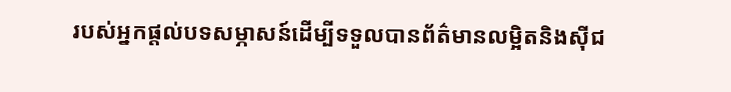របស់អ្នកផ្តល់បទសម្ភាសន៍ដើម្បីទទួលបានព័ត៌មានលម្អិតនិងស៊ីជ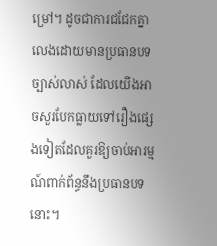ម្រៅ។ ដូចជាការជជែកគ្នាលេងដោយមានប្រធានបទច្បាស់លាស់ ដែលយើងអាចសួរបែកធ្លាយទៅរឿងផ្សេងទៀតដែលគួរឱ្យចាប់អារម្មណ៍ពាក់ព័ន្ធនឹងប្រធានបទនោះ។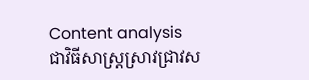Content analysis ជាវិធីសាស្ត្រស្រាវជ្រាវស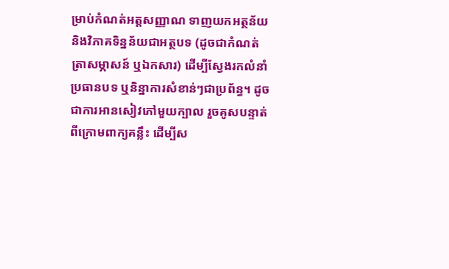ម្រាប់កំណត់អត្តសញ្ញាណ ទាញយកអត្ថន័យ និងវិភាគទិន្នន័យជាអត្ថបទ (ដូចជាកំណត់ត្រាសម្ភាសន៍ ឬឯកសារ) ដើម្បីស្វែងរកលំនាំ ប្រធានបទ ឬនិន្នាការសំខាន់ៗជាប្រព័ន្ធ។ ដូចជាការអានសៀវភៅមួយក្បាល រួចគូសបន្ទាត់ពីក្រោមពាក្យគន្លឹះ ដើម្បីស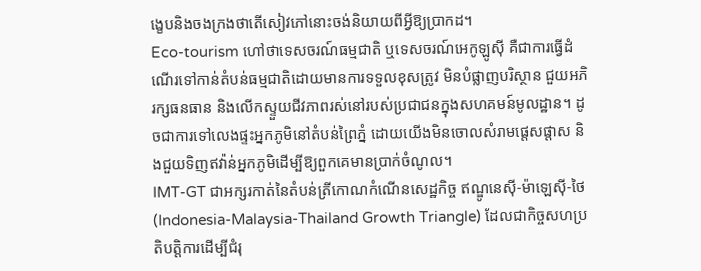ង្ខេបនិងចងក្រងថាតើសៀវភៅនោះចង់និយាយពីអ្វីឱ្យប្រាកដ។
Eco-tourism ហៅថាទេសចរណ៍ធម្មជាតិ ឬទេសចរណ៍អេកូឡូស៊ី គឺជាការធ្វើដំណើរទៅកាន់តំបន់ធម្មជាតិដោយមានការទទួលខុសត្រូវ មិនបំផ្លាញបរិស្ថាន ជួយអភិរក្សធនធាន និងលើកស្ទួយជីវភាពរស់នៅរបស់ប្រជាជនក្នុងសហគមន៍មូលដ្ឋាន។ ដូចជាការទៅលេងផ្ទះអ្នកភូមិនៅតំបន់ព្រៃភ្នំ ដោយយើងមិនចោលសំរាមផ្តេសផ្តាស និងជួយទិញឥវ៉ាន់អ្នកភូមិដើម្បីឱ្យពួកគេមានប្រាក់ចំណូល។
IMT-GT ជាអក្សរកាត់នៃតំបន់ត្រីកោណកំណើនសេដ្ឋកិច្ច ឥណ្ឌូនេស៊ី-ម៉ាឡេស៊ី-ថៃ (Indonesia-Malaysia-Thailand Growth Triangle) ដែលជាកិច្ចសហប្រតិបត្តិការដើម្បីជំរុ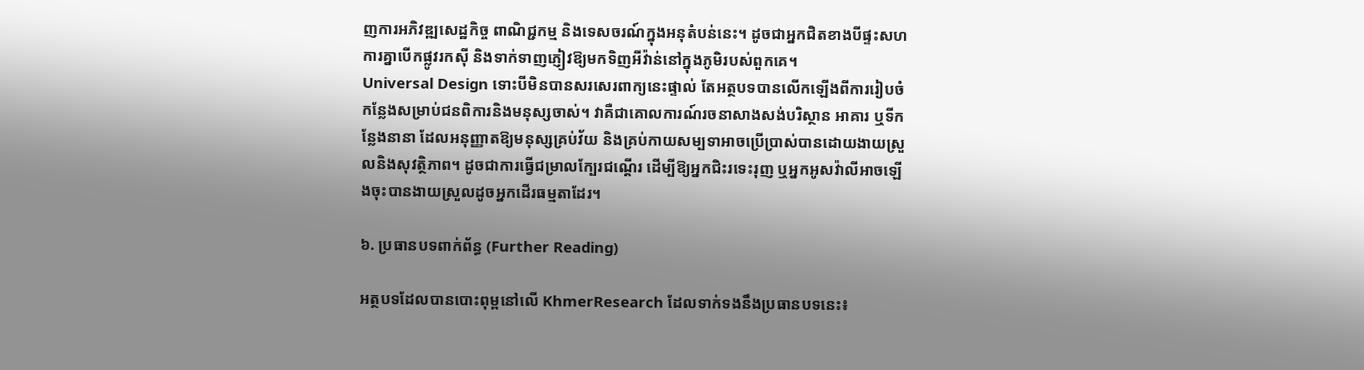ញការអភិវឌ្ឍសេដ្ឋកិច្ច ពាណិជ្ជកម្ម និងទេសចរណ៍ក្នុងអនុតំបន់នេះ។ ដូចជាអ្នកជិតខាងបីផ្ទះសហការគ្នាបើកផ្លូវរកស៊ី និងទាក់ទាញភ្ញៀវឱ្យមកទិញអីវ៉ាន់នៅក្នុងភូមិរបស់ពួកគេ។
Universal Design ទោះបីមិនបានសរសេរពាក្យនេះផ្ទាល់ តែអត្ថបទបានលើកឡើងពីការរៀបចំកន្លែងសម្រាប់ជនពិការនិងមនុស្សចាស់។ វាគឺជាគោលការណ៍រចនាសាងសង់បរិស្ថាន អាគារ ឬទីកន្លែងនានា ដែលអនុញ្ញាតឱ្យមនុស្សគ្រប់វ័យ និងគ្រប់កាយសម្បទាអាចប្រើប្រាស់បានដោយងាយស្រួលនិងសុវត្ថិភាព។ ដូចជាការធ្វើជម្រាលក្បែរជណ្តើរ ដើម្បីឱ្យអ្នកជិះរទេះរុញ ឬអ្នកអូសវ៉ាលីអាចឡើងចុះបានងាយស្រួលដូចអ្នកដើរធម្មតាដែរ។

៦. ប្រធានបទពាក់ព័ន្ធ (Further Reading)

អត្ថបទដែលបានបោះពុម្ពនៅលើ KhmerResearch ដែលទាក់ទងនឹងប្រធានបទនេះ៖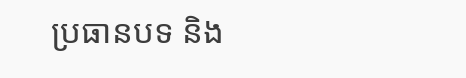ប្រធានបទ និង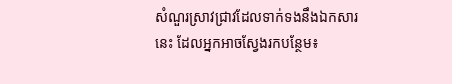សំណួរស្រាវជ្រាវដែលទាក់ទងនឹងឯកសារនេះ ដែលអ្នកអាចស្វែងរកបន្ថែម៖